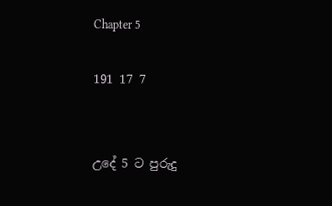Chapter 5

191 17 7


උදේ 5 ට පුරුදු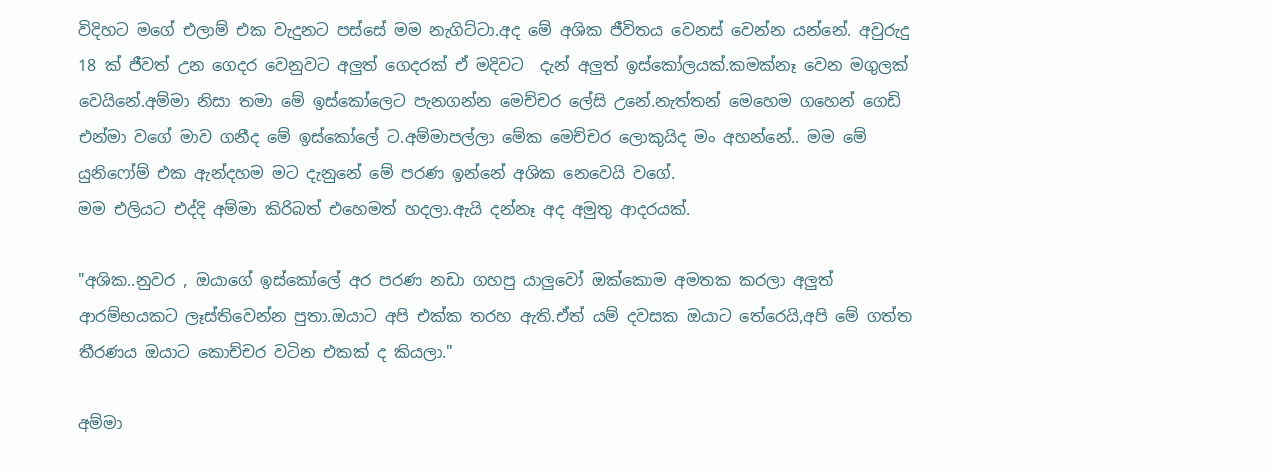විදිහට මගේ එලාම් එක වැදුනට පස්සේ මම නැගිට්ටා.අද මේ අශික ජීවිතය වෙනස් වෙන්න යන්නේ. අවුරුදු 18 ක් ජීවත් උන ගෙදර වෙනුවට අලුත් ගෙදරක් ඒ මදිවට  දැන් අලුත් ඉස්කෝලයක්.කමක්නෑ වෙන මගුලක් වෙයිනේ.අම්මා නිසා තමා මේ ඉස්කෝලෙට පැනගන්න මෙච්චර ලේසි උනේ.නැත්තන් මෙහෙම ගහෙන් ගෙඩි එන්මා වගේ මාව ගනීද මේ ඉස්කෝලේ ට.අම්මාපල්ලා මේක මෙච්චර ලොකුයිද මං අහන්නේ.. මම මේ යුනිෆෝම් එක ඇන්දහම මට දැනුනේ මේ පරණ ඉන්නේ අශික නෙවෙයි වගේ.
මම එලියට එද්දි අම්මා කිරිබත් එහෙමත් හදලා.ඇයි දන්නෑ අද අමුතු ආදරයක්.

"අශික..නුවර , ඔයාගේ ඉස්කෝලේ අර පරණ නඩා ගහපු යාලුවෝ ඔක්කොම අමතක කරලා අලුත් ආරම්භයකට ලෑස්තිවෙන්න පුතා.ඔයාට අපි එක්ක තරහ ඇති.ඒත් යම් දවසක ඔයාට තේරෙයි,අපි මේ ගත්ත තීරණය ඔයාට කොච්චර වටින එකක් ද කියලා."

අම්මා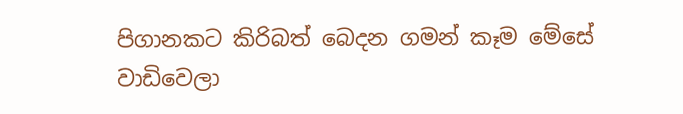පිගානකට කිරිබත් බෙදන ගමන් කෑම මේසේ වාඩිවෙලා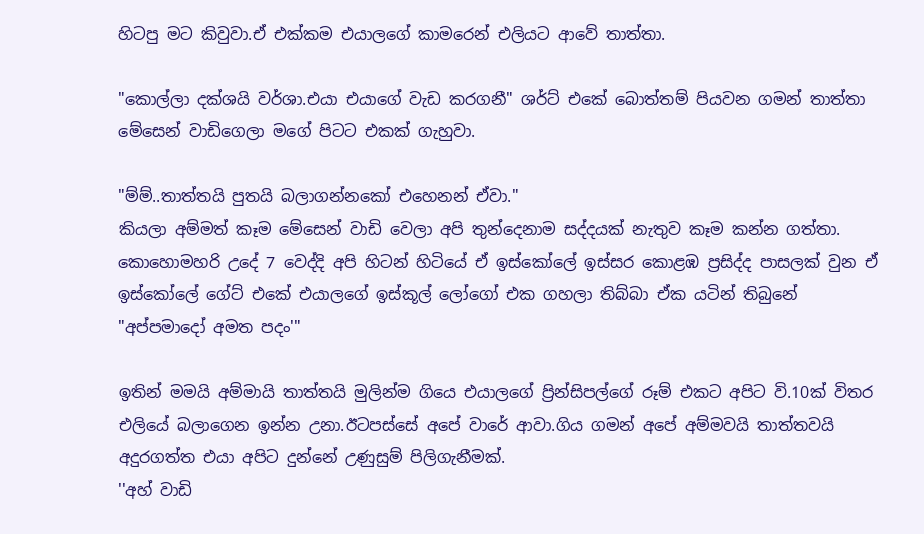හිටපු මට කිවුවා.ඒ එක්කම එයාලගේ කාමරෙන් එලියට ආවේ තාත්තා.

"කොල්ලා දක්ශයි වර්ශා.එයා එයාගේ වැඩ කරගනී" ශර්ට් එකේ බොත්තම් පියවන ගමන් තාත්තා මේසෙන් වාඩිගෙලා මගේ පිටට එකක් ගැහුවා.

"ම්ම්..තාත්තයි පුතයි බලාගන්නකෝ එහෙනන් ඒවා."
කියලා අම්මත් කෑම මේසෙන් වාඩි වෙලා අපි තුන්දෙනාම සද්දයක් නැතුව කෑම කන්න ගත්තා.
කොහොමහරි උදේ 7 වෙද්දි අපි හිටන් හිටියේ ඒ ඉස්කෝලේ ඉස්සර කොළඹ ප්‍රසිද්ද පාසලක් වුන ඒ ඉස්කෝලේ ගේට් එකේ එයාලගේ ඉස්කූල් ලෝගෝ එක ගහලා තිබ්බා ඒක යටින් තිබුනේ
"අප්පමාදෝ අමත පදං'"

ඉතින් මමයි අම්මායි තාත්තයි මුලින්ම ගියෙ එයාලගේ ප්‍රින්සිපල්ගේ රූම් එකට අපිට වි.10ක් විතර එලියේ බලාගෙන ඉන්න උනා.ඊටපස්සේ අපේ වාරේ ආවා.ගිය ගමන් අපේ අම්මවයි තාත්තවයි අදුරගත්ත එයා අපිට දුන්නේ උණුසුම් පිලිගැනීමක්.
''අහ් වාඩි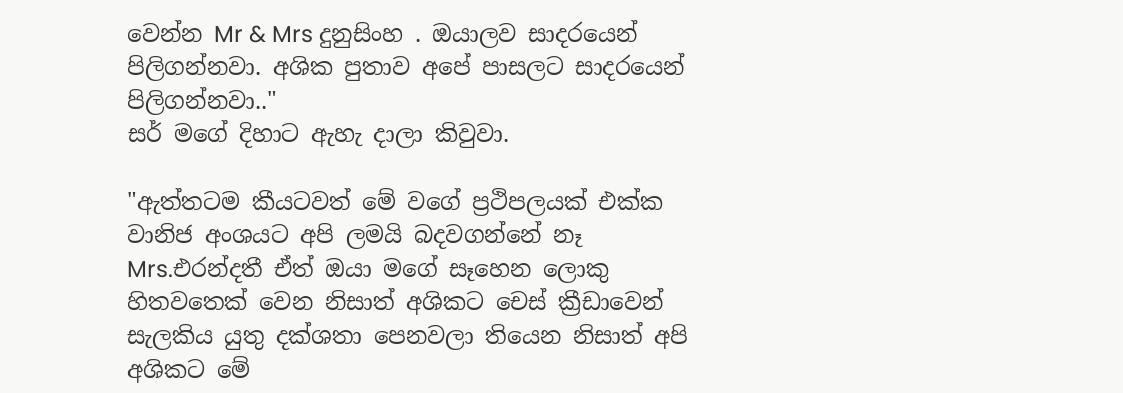වෙන්න Mr & Mrs දුනුසිංහ . ඔයාලව සාදරයෙන් පිලිගන්නවා. අශික පුතාව අපේ පාසලට සාදරයෙන් පිලිගන්නවා.."
සර් මගේ දිහාට ඇහැ දාලා කිවුවා.

"ඇත්තටම කීයටවත් මේ වගේ ප්‍රථිපලයක් එක්ක වානිජ අංශයට අපි ලමයි බදවගන්නේ නෑ Mrs.එරන්දතී ඒත් ඔයා මගේ සෑහෙන ලොකු හිතවතෙක් වෙන නිසාත් අශිකට චෙස් ක්‍රීඩාවෙන්  සැලකිය යුතු දක්ශතා පෙනවලා තියෙන නිසාත් අපි අශිකට මේ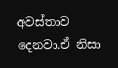අවස්තාව දෙනවා.ඒ නිසා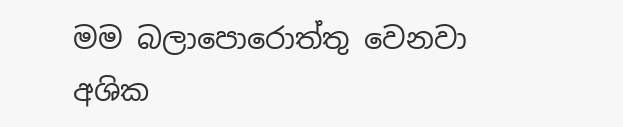මම බලාපොරොත්තු වෙනවා අශික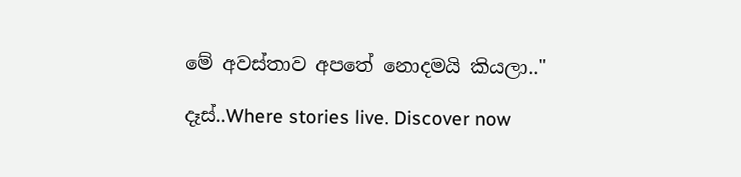මේ අවස්තාව අපතේ නොදමයි කියලා.."

දෑස්..Where stories live. Discover now